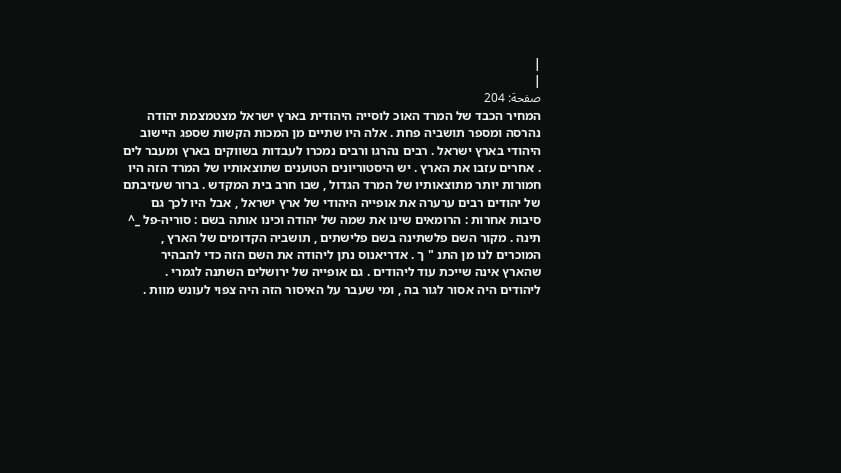|
|
صفحة: 204
המחיר הכבד של המרד האוכ לוסייה היהודית בארץ ישראל מצטמצמת יהודה נהרסה ומספר תושביה פחת . אלה היו שתיים מן המכות הקשות שספג היישוב היהודי בארץ ישראל . רבים נהרגו ורבים נמכרו לעבדות בשווקים בארץ ומעבר לים . אחרים עזבו את הארץ . יש היסטוריונים הטוענים שתוצאותיו של המרד הזה היו חמורות יותר מתוצאותיו של המרד הגדול , שבו חרב בית המקדש . ברור שעזיבתם של יהודים רבים ערערה את אופייה היהודי של ארץ ישראל , אבל היו לכך גם סיבות אחרות : הרומאים שינו את שמה של יהודה וכינו אותה בשם : סוריה-פל _^ תינה . מקור השם פלשתינה בשם פלישתים , תושביה הקדומים של הארץ , המוכרים לנו מן התנ " ך . אדריאנוס נתן ליהודה את השם הזה כדי להבהיר שהארץ אינה שייכת עוד ליהודים . גם אופייה של ירושלים השתנה לגמרי . ליהודים היה אסור לגור בה , ומי שעבר על האיסור הזה היה צפוי לעונש מוות .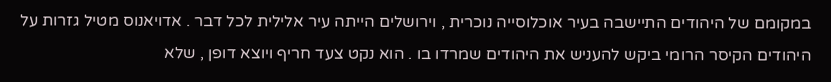במקומם של היהודים התיישבה בעיר אוכלוסייה נוכרית , וירושלים הייתה עיר אלילית לכל דבר . אדויאנוס מטיל גזרות על היהודים הקיסר הרומי ביקש להעניש את היהודים שמרדו בו . הוא נקט צעד חריף ויוצא דופן , שלא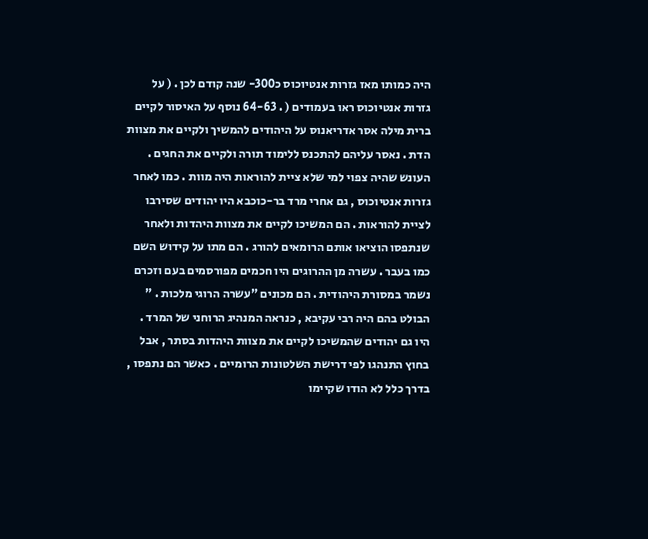היה כמותו מאז גזרות אנטיוכוס כ300- שנה קודם לכן . ( על גזרות אנטיוכוס ראו בעמודים ( . 64-63 נוסף על האיסור לקיים ברית מילה אסר אדריאנוס על היהודים להמשיך ולקיים את מצוות הדת . נאסר עליהם להתכנס ללימוד תורה ולקיים את החגים . העונש שהיה צפוי למי שלא ציית להוראות היה מוות . כמו לאחר גזרות אנטיוכוס , גם אחרי מרד בר-כוכבא היו יהודים שסירבו לציית להוראות . הם המשיכו לקיים את מצוות היהדות ולאחר שנתפסו הוציאו אותם הרומאים להורג . הם מתו על קידוש השם כמו בעבר . עשרה מן ההרוגים היו חכמים מפורסמים בעם וזכרם נשמר במסורת היהודית . הם מכונים "עשרה הרוגי מלכות . " הבולט בהם היה רבי עקיבא , כנראה המנהיג הרוחני של המרד . היו גם יהודים שהמשיכו לקיים את מצוות היהדות בסתר , אבל בחוץ התנהגו לפי דרישת השלטונות הרומיים . כאשר הם נתפסו , בדרך כלל לא הודו שקיימו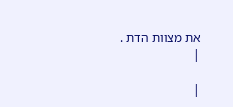את מצוות הדת .
|

|